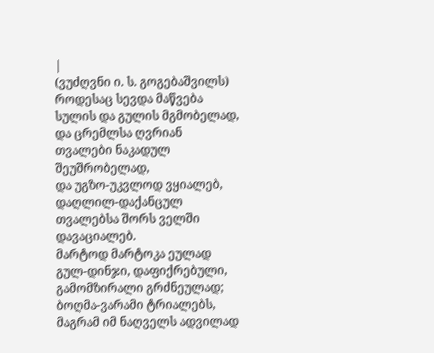|
(ვუძღვნი ი. ს. გოგებაშვილს)
როდესაც სევდა მაწვება სულის და გულის მგმობელად, და ცრემლსა ღვრიან თვალები ნაკადულ შეუშრობელად,
და უგზო-უკვლოდ ვყიალებ, დაღლილ-დაქანცულ თვალებსა შორს ველში დავაციალებ.
მარტოდ მარტოკა ეულად გულ-დინჯი, დაფიქრებული, გამომზირალი გრძნეულად;
ბოღმა-ვარამი ტრიალებს, მაგრამ იმ ნაღველს ადვილად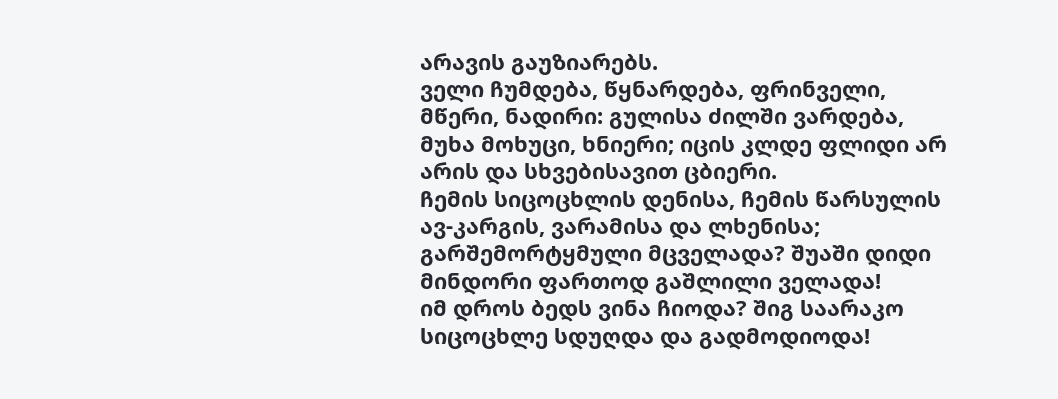არავის გაუზიარებს.
ველი ჩუმდება, წყნარდება, ფრინველი, მწერი, ნადირი: გულისა ძილში ვარდება,
მუხა მოხუცი, ხნიერი; იცის კლდე ფლიდი არ არის და სხვებისავით ცბიერი.
ჩემის სიცოცხლის დენისა, ჩემის წარსულის ავ-კარგის, ვარამისა და ლხენისა;
გარშემორტყმული მცველადა? შუაში დიდი მინდორი ფართოდ გაშლილი ველადა!
იმ დროს ბედს ვინა ჩიოდა? შიგ საარაკო სიცოცხლე სდუღდა და გადმოდიოდა!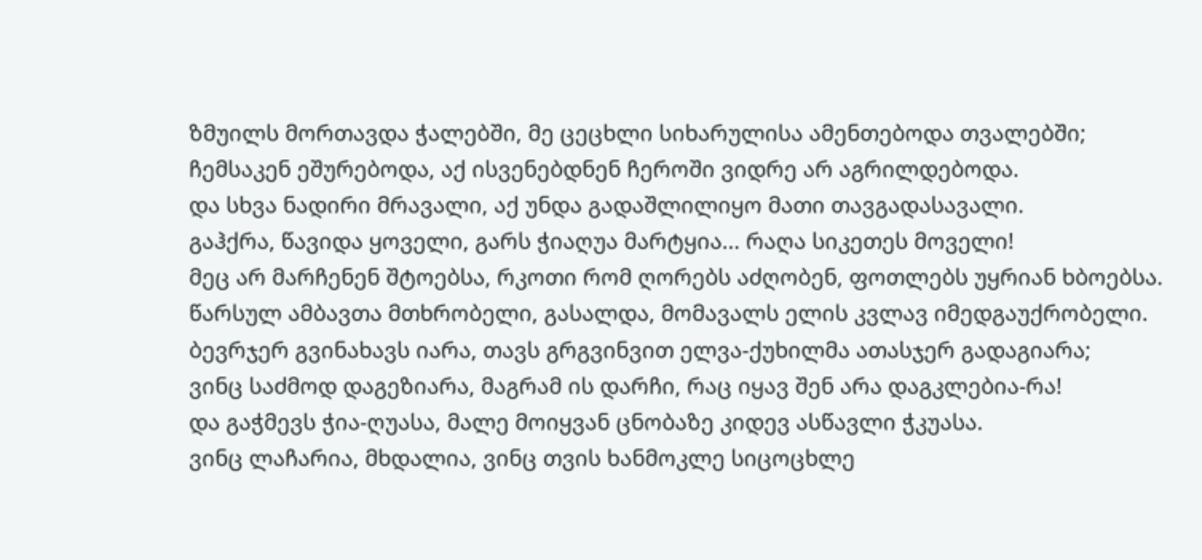ზმუილს მორთავდა ჭალებში, მე ცეცხლი სიხარულისა ამენთებოდა თვალებში;
ჩემსაკენ ეშურებოდა, აქ ისვენებდნენ ჩეროში ვიდრე არ აგრილდებოდა.
და სხვა ნადირი მრავალი, აქ უნდა გადაშლილიყო მათი თავგადასავალი.
გაჰქრა, წავიდა ყოველი, გარს ჭიაღუა მარტყია... რაღა სიკეთეს მოველი!
მეც არ მარჩენენ შტოებსა, რკოთი რომ ღორებს აძღობენ, ფოთლებს უყრიან ხბოებსა.
წარსულ ამბავთა მთხრობელი, გასალდა, მომავალს ელის კვლავ იმედგაუქრობელი.
ბევრჯერ გვინახავს იარა, თავს გრგვინვით ელვა-ქუხილმა ათასჯერ გადაგიარა;
ვინც საძმოდ დაგეზიარა, მაგრამ ის დარჩი, რაც იყავ შენ არა დაგკლებია-რა!
და გაჭმევს ჭია-ღუასა, მალე მოიყვან ცნობაზე კიდევ ასწავლი ჭკუასა.
ვინც ლაჩარია, მხდალია, ვინც თვის ხანმოკლე სიცოცხლე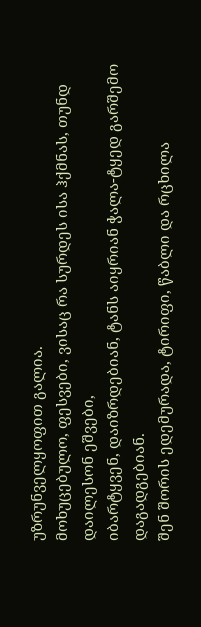უზრუნველყოფით გალია.
მოხუცებულო, ფესვები, ვისაც რა სურდეს ისა ჰქმნას, თუნდ დაილესონ ეშვები,
იბარტყვენ, დაიზრდებიან, ტანს აიყრიან ჭალა-ტყედ გარშემო დაგადგებიან.
შენ შორის ედემურადა, ტირიფი, წაბლი და რცხილა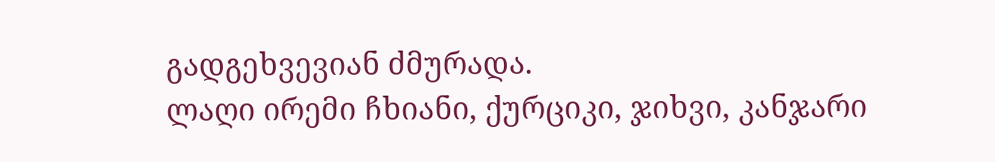გადგეხვევიან ძმურადა.
ლაღი ირემი ჩხიანი, ქურციკი, ჯიხვი, კანჯარი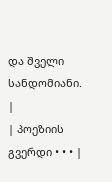და შველი სანდომიანი. |
| პოეზიის გვერდი • • • |